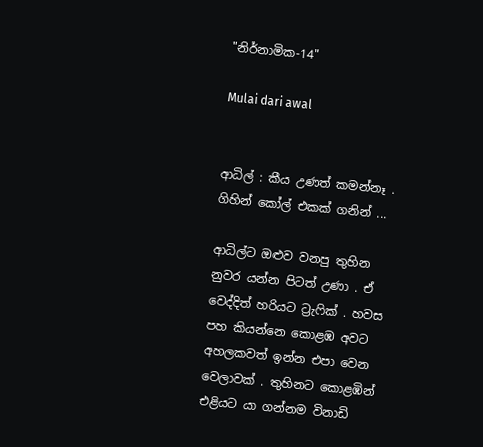"නිර්නාමික-14"

Mulai dari awal


ආධිල් : කීය උණත් කමන්නෑ . ගිහින් කෝල් එකක් ගනින් ...

ආධිල්ට ඔළුව වනපු තුහින නුවර යන්න පිටත් උණා . ඒ වෙද්දිත් හරියට ට්‍රැෆික් . හවස පහ කියන්නෙ කොළඹ අවට අහලකවත් ඉන්න එපා වෙන වෙලාවක් . තුහිනට කොළඹින් එළියට යා ගන්නම විනාඩි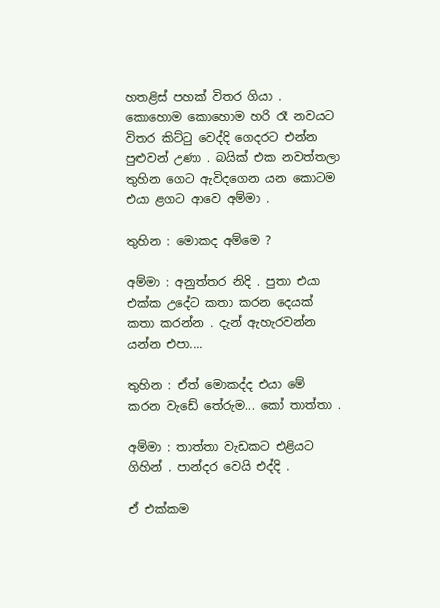හතළිස් පහක් විතර ගියා . කොහොම කොහොම හරි රෑ නවයට විතර කිට්ටු වෙද්දි ගෙදරට එන්න පුළුවන් උණා . බයික් එක නවත්තලා තුහින ගෙට ඇවිදගෙන යන කොටම එයා ළගට ආවෙ අම්මා .

තුහින : මොකද අම්මෙ ?

අම්මා : අනුත්තර නිදි . පුතා එයා එක්ක උදේට කතා කරන දෙයක් කතා කරන්න . දැන් ඇහැරවන්න යන්න එපා....

තුහින : ඒත් මොකද්ද එයා මේ කරන වැඩේ තේරුම... කෝ තාත්තා .

අම්මා : තාත්තා වැඩකට එළියට ගිහින් . පාන්දර වෙයි එද්දි .

ඒ එක්කම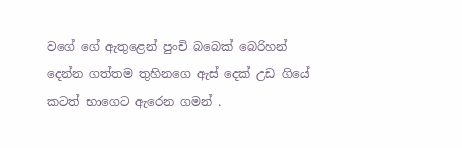වගේ ගේ ඇතුළෙන් පුංචි බබෙක් බෙරිහන් දෙන්න ගත්තම තුහිනගෙ ඇස් දෙක් උඩ ගියේ කටත් භාගෙට ඇරෙන ගමන් .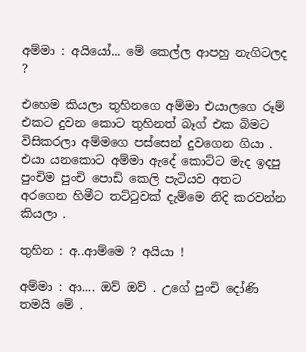අම්මා : අයියෝ... මේ කෙල්ල ආපහු නැගිටලද ?

එහෙම කියලා තුහිනගෙ අම්මා එයාලගෙ රූම් එකට දුවන කොට තුහිනත් බෑග් එක බිමට විසිකරලා අම්මගෙ පස්සෙන් දුවගෙන ගියා . එයා යනකොට අම්මා ඇදේ කොට්ට මැද ඉදපු පුංචිම පුංචි පොඩි කෙලි පැටියව අතට අරගෙන හිමීට තට්ටුවක් දැම්මෙ නිදි කරවන්න කියලා .

තුහින : අ..ආම්මෙ ? අයියා !

අම්මා : ආ.... ඔව් ඔව් . උගේ පුංචි දෝණි තමයි මේ .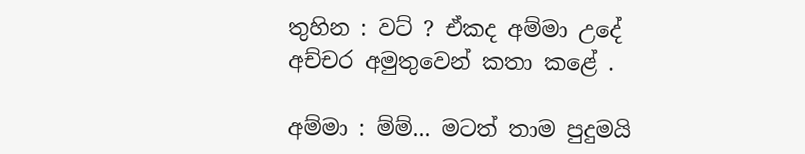තුහින : වට් ? ඒකද අම්මා උදේ අච්චර අමුතුවෙන් කතා කළේ .

අම්මා : ම්ම්... මටත් තාම පුදුමයි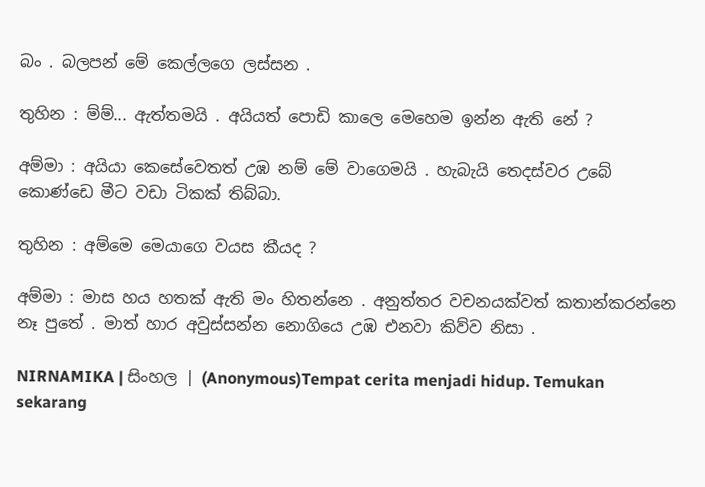බං . බලපන් මේ කෙල්ලගෙ ලස්සන .

තුහින : ම්ම්... ඇත්තමයි . අයියත් පොඩි කාලෙ මෙහෙම ඉන්න ඇති නේ ?

අම්මා : අයියා කෙසේවෙතත් උඹ නම් මේ වාගෙමයි . හැබැයි තෙදස්වර උබේ කොණ්ඩෙ මීට වඩා ටිකක් තිබ්බා.

තුහින : අම්මෙ මෙයාගෙ වයස කීයද ?

අම්මා : මාස හය හතක් ඇති මං හිතන්නෙ . අනුත්තර වචනයක්වත් කතාන්කරන්නෙ නෑ පුතේ . මාත් හාර අවුස්සන්න නොගියෙ උඹ එනවා කිව්ව නිසා .

NIRNAMIKA | සිංහල | (Anonymous)Tempat cerita menjadi hidup. Temukan sekarang